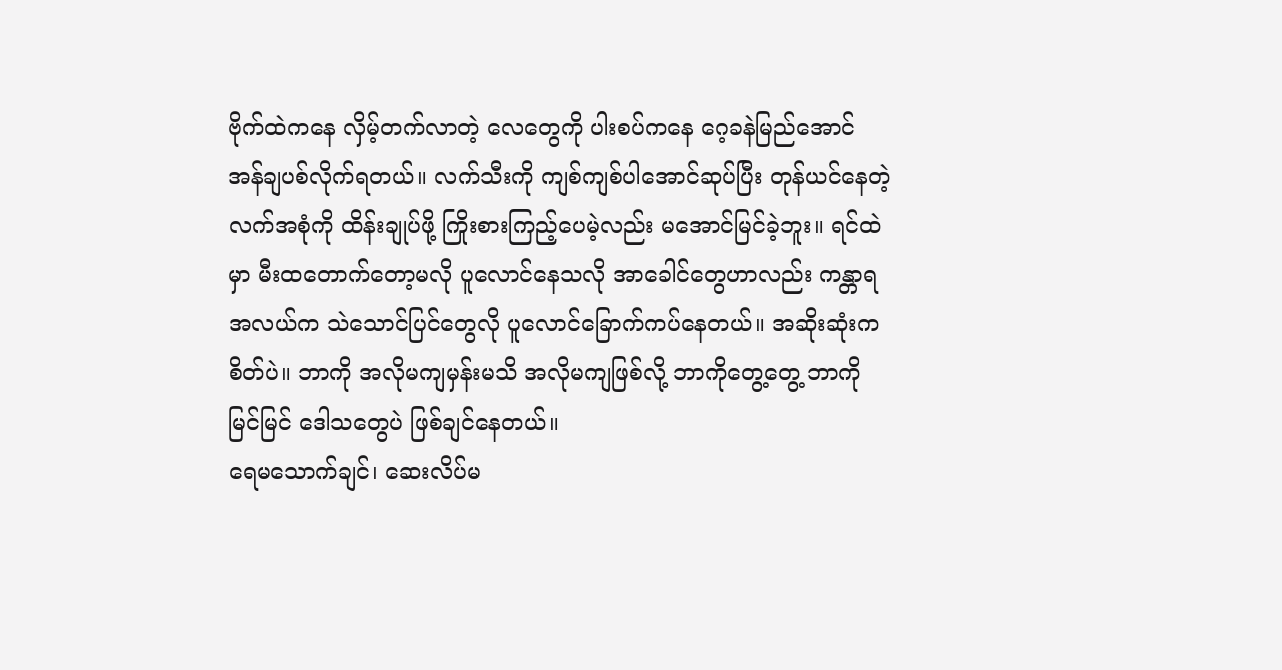ဗိုက်ထဲကနေ လှိမ့်တက်လာတဲ့ လေတွေကို ပါးစပ်ကနေ ဂေ့ခနဲမြည်အောင် အန်ချပစ်လိုက်ရတယ်။ လက်သီးကို ကျစ်ကျစ်ပါအောင်ဆုပ်ပြီး တုန်ယင်နေတဲ့ လက်အစုံကို ထိန်းချုပ်ဖို့ ကြိုးစားကြည့်ပေမဲ့လည်း မအောင်မြင်ခဲ့ဘူး။ ရင်ထဲမှာ မီးထတောက်တော့မလို ပူလောင်နေသလို အာခေါင်တွေဟာလည်း ကန္တာရအလယ်က သဲသောင်ပြင်တွေလို ပူလောင်ခြောက်ကပ်နေတယ်။ အဆိုးဆုံးက စိတ်ပဲ။ ဘာကို အလိုမကျမှန်းမသိ အလိုမကျဖြစ်လို့ ဘာကိုတွေ့တွေ့ ဘာကိုမြင်မြင် ဒေါသတွေပဲ ဖြစ်ချင်နေတယ်။
ရေမသောက်ချင်၊ ဆေးလိပ်မ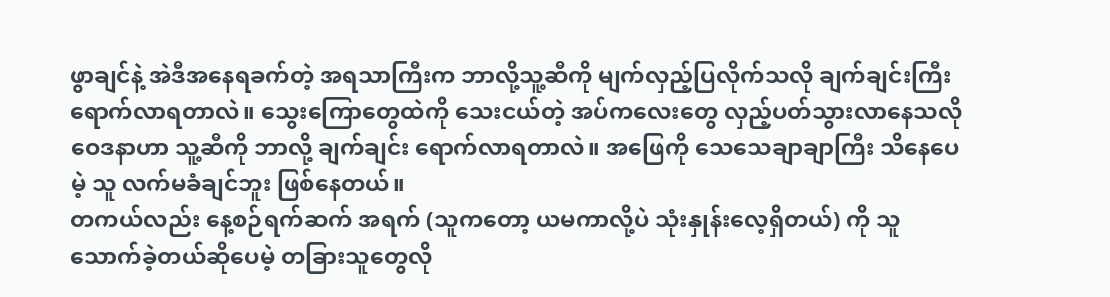ဖွာချင်နဲ့ အဲဒီအနေရခက်တဲ့ အရသာကြီးက ဘာလို့သူ့ဆီကို မျက်လှည့်ပြလိုက်သလို ချက်ချင်းကြီး ရောက်လာရတာလဲ။ သွေးကြောတွေထဲကို သေးငယ်တဲ့ အပ်ကလေးတွေ လှည့်ပတ်သွားလာနေသလို ဝေဒနာဟာ သူ့ဆီကို ဘာလို့ ချက်ချင်း ရောက်လာရတာလဲ။ အဖြေကို သေသေချာချာကြီး သိနေပေမဲ့ သူ လက်မခံချင်ဘူး ဖြစ်နေတယ်။
တကယ်လည်း နေ့စဉ်ရက်ဆက် အရက် (သူကတော့ ယမကာလို့ပဲ သုံးနှုန်းလေ့ရှိတယ်) ကို သူ သောက်ခဲ့တယ်ဆိုပေမဲ့ တခြားသူတွေလို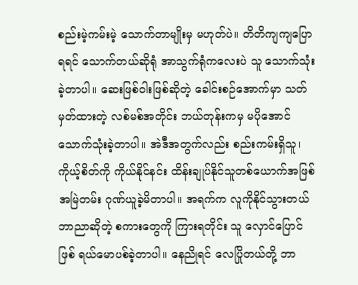စည်းမဲ့ကမ်းမဲ့ သောက်တာမျိုးမှ မဟုတ်ပဲ။ တိတိကျကျပြောရရင် သောက်တယ်ဆိုရုံ အာသွက်ရုံကလေးပဲ သူ သောက်သုံးခဲ့တာပါ။ ဆေးဖြစ်ဝါးဖြစ်ဆိုတဲ့ ခေါင်းစဉ်အောက်မှာ သတ်မှတ်ထားတဲ့ လစ်မစ်အတိုင်း ဘယ်တုန်းကမှ မပိုအောင် သောက်သုံးခဲ့တာပါ။ အဲဒီအတွက်လည်း စည်းကမ်းရှိသူ၊ ကိုယ့်စိတ်ကို ကိုယ်နိုင်နင်း ထိန်းချုပ်နိုင်သူတစ်ယောက်အဖြစ် အမြဲတမ်း ဂုဏ်ယူခဲ့မိတာပါ။ အရက်က လူကိုနိုင်သွားတယ် ဘာညာဆိုတဲ့ စကားတွေကို ကြားရတိုင်း သူ လှောင်ပြောင်ဖြစ် ရယ်မောပစ်ခဲ့တာပါ။ နေညိုရင် လေပြိုတယ်တို့ ဘာ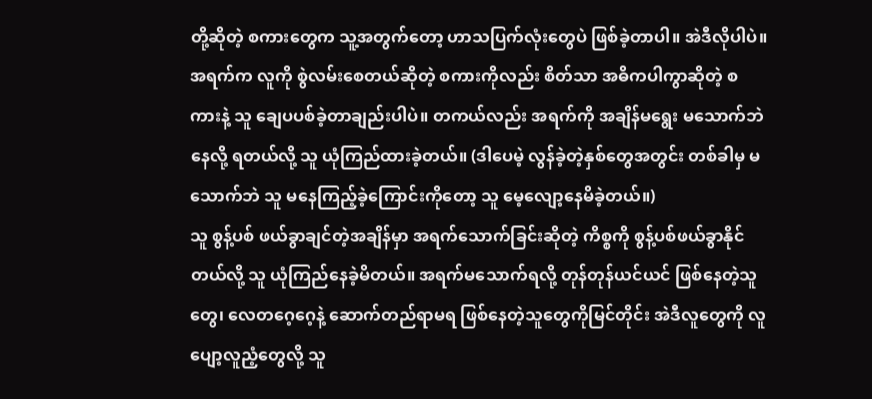တို့ဆိုတဲ့ စကားတွေက သူ့အတွက်တော့ ဟာသပြက်လုံးတွေပဲ ဖြစ်ခဲ့တာပါ။ အဲဒီလိုပါပဲ။ အရက်က လူကို စွဲလမ်းစေတယ်ဆိုတဲ့ စကားကိုလည်း စိတ်သာ အဓိကပါကွာဆိုတဲ့ စကားနဲ့ သူ ချေပပစ်ခဲ့တာချည်းပါပဲ။ တကယ်လည်း အရက်ကို အချိန်မရွေး မသောက်ဘဲနေလို့ ရတယ်လို့ သူ ယုံကြည်ထားခဲ့တယ်။ (ဒါပေမဲ့ လွန်ခဲ့တဲ့နှစ်တွေအတွင်း တစ်ခါမှ မသောက်ဘဲ သူ မနေကြည့်ခဲ့ကြောင်းကိုတော့ သူ မေ့လျော့နေမိခဲ့တယ်။)
သူ စွန့်ပစ် ဖယ်ခွာချင်တဲ့အချိန်မှာ အရက်သောက်ခြင်းဆိုတဲ့ ကိစ္စကို စွန့်ပစ်ဖယ်ခွာနိုင်တယ်လို့ သူ ယုံကြည်နေခဲ့မိတယ်။ အရက်မသောက်ရလို့ တုန်တုန်ယင်ယင် ဖြစ်နေတဲ့သူတွေ၊ လေတဂေ့ဂေ့နဲ့ ဆောက်တည်ရာမရ ဖြစ်နေတဲ့သူတွေကိုမြင်တိုင်း အဲဒီလူတွေကို လူပျော့လူညံ့တွေလို့ သူ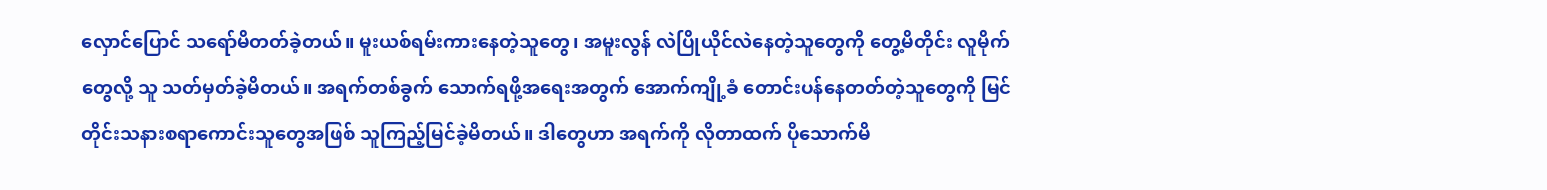လှောင်ပြောင် သရော်မိတတ်ခဲ့တယ်။ မူးယစ်ရမ်းကားနေတဲ့သူတွေ၊ အမူးလွန် လဲပြိုယိုင်လဲနေတဲ့သူတွေကို တွေ့မိတိုင်း လူမိုက်တွေလို့ သူ သတ်မှတ်ခဲ့မိတယ်။ အရက်တစ်ခွက် သောက်ရဖို့အရေးအတွက် အောက်ကျို့ခံ တောင်းပန်နေတတ်တဲ့သူတွေကို မြင်တိုင်းသနားစရာကောင်းသူတွေအဖြစ် သူကြည့်မြင်ခဲ့မိတယ်။ ဒါတွေဟာ အရက်ကို လိုတာထက် ပိုသောက်မိ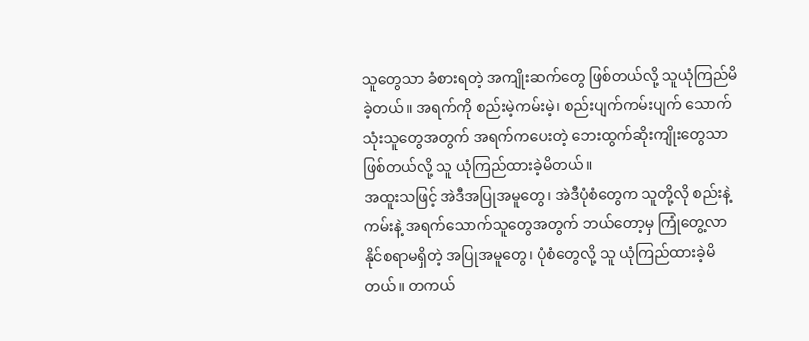သူတွေသာ ခံစားရတဲ့ အကျိုးဆက်တွေ ဖြစ်တယ်လို့ သူယုံကြည်မိခဲ့တယ်။ အရက်ကို စည်းမဲ့ကမ်းမဲ့၊ စည်းပျက်ကမ်းပျက် သောက်သုံးသူတွေအတွက် အရက်ကပေးတဲ့ ဘေးထွက်ဆိုးကျိုးတွေသာ ဖြစ်တယ်လို့ သူ ယုံကြည်ထားခဲ့မိတယ်။
အထူးသဖြင့် အဲဒီအပြုအမူတွေ၊ အဲဒီပုံစံတွေက သူတို့လို စည်းနဲ့ကမ်းနဲ့ အရက်သောက်သူတွေအတွက် ဘယ်တော့မှ ကြုံတွေ့လာနိုင်စရာမရှိတဲ့ အပြုအမူတွေ၊ ပုံစံတွေလို့ သူ ယုံကြည်ထားခဲ့မိတယ်။ တကယ်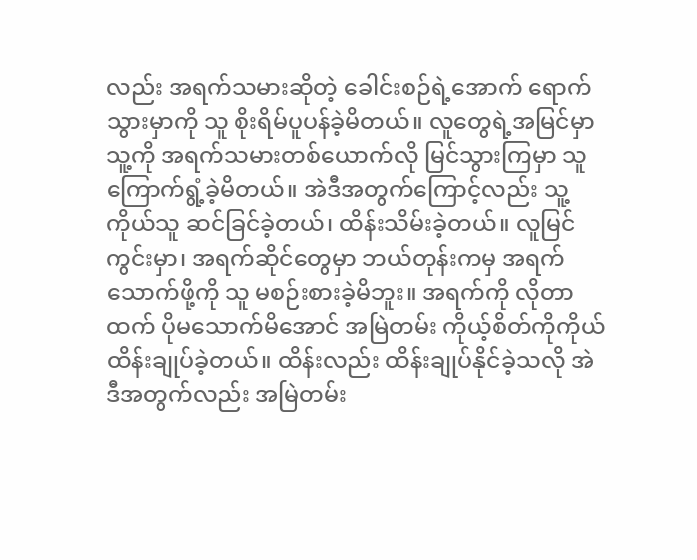လည်း အရက်သမားဆိုတဲ့ ခေါင်းစဉ်ရဲ့အောက် ရောက်သွားမှာကို သူ စိုးရိမ်ပူပန်ခဲ့မိတယ်။ လူတွေရဲ့အမြင်မှာ သူ့ကို အရက်သမားတစ်ယောက်လို မြင်သွားကြမှာ သူ ကြောက်ရွံ့ခဲ့မိတယ်။ အဲဒီအတွက်ကြောင့်လည်း သူ့ကိုယ်သူ ဆင်ခြင်ခဲ့တယ်၊ ထိန်းသိမ်းခဲ့တယ်။ လူမြင်ကွင်းမှာ၊ အရက်ဆိုင်တွေမှာ ဘယ်တုန်းကမှ အရက်သောက်ဖို့ကို သူ မစဉ်းစားခဲ့မိဘူး။ အရက်ကို လိုတာထက် ပိုမသောက်မိအောင် အမြဲတမ်း ကိုယ့်စိတ်ကိုကိုယ် ထိန်းချုပ်ခဲ့တယ်။ ထိန်းလည်း ထိန်းချုပ်နိုင်ခဲ့သလို အဲဒီအတွက်လည်း အမြဲတမ်း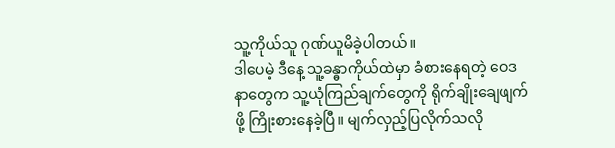သူ့ကိုယ်သူ ဂုဏ်ယူမိခဲ့ပါတယ်။
ဒါပေမဲ့ ဒီနေ့ သူ့ခန္ဓာကိုယ်ထဲမှာ ခံစားနေရတဲ့ ဝေဒနာတွေက သူ့ယုံကြည်ချက်တွေကို ရိုက်ချိုးချေဖျက်ဖို့ ကြိုးစားနေခဲ့ပြီ။ မျက်လှည့်ပြလိုက်သလို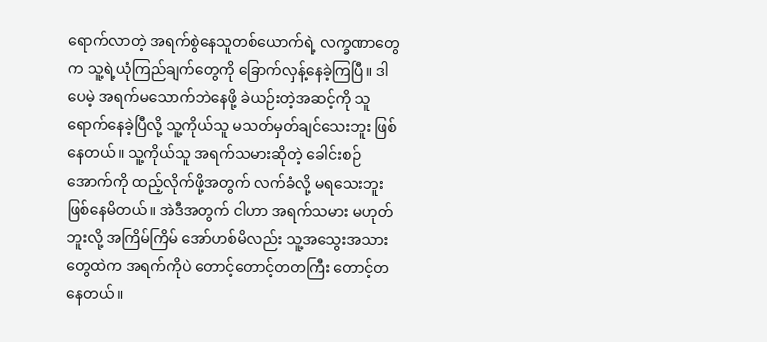ရောက်လာတဲ့ အရက်စွဲနေသူတစ်ယောက်ရဲ့ လက္ခဏာတွေက သူ့ရဲ့ယုံကြည်ချက်တွေကို ခြောက်လှန့်နေခဲ့ကြပြီ။ ဒါပေမဲ့ အရက်မသောက်ဘဲနေဖို့ ခဲယဉ်းတဲ့အဆင့်ကို သူ ရောက်နေခဲ့ပြီလို့ သူ့ကိုယ်သူ မသတ်မှတ်ချင်သေးဘူး ဖြစ်နေတယ်။ သူ့ကိုယ်သူ အရက်သမားဆိုတဲ့ ခေါင်းစဉ်အောက်ကို ထည့်လိုက်ဖို့အတွက် လက်ခံလို့ မရသေးဘူး ဖြစ်နေမိတယ်။ အဲဒီအတွက် ငါဟာ အရက်သမား မဟုတ်ဘူးလို့ အကြိမ်ကြိမ် အော်ဟစ်မိလည်း သူ့အသွေးအသားတွေထဲက အရက်ကိုပဲ တောင့်တောင့်တတကြီး တောင့်တနေတယ်။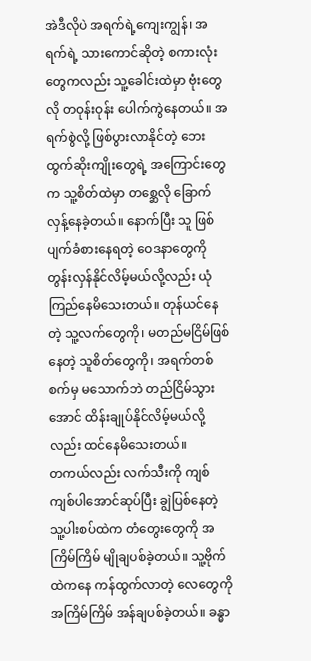အဲဒီလိုပဲ အရက်ရဲ့ကျေးကျွန်၊ အရက်ရဲ့ သားကောင်ဆိုတဲ့ စကားလုံးတွေကလည်း သူ့ခေါင်းထဲမှာ ဗုံးတွေလို တဝုန်းဝုန်း ပေါက်ကွဲနေတယ်။ အရက်စွဲလို့ ဖြစ်ပွားလာနိုင်တဲ့ ဘေးထွက်ဆိုးကျိုးတွေရဲ့ အကြောင်းတွေက သူ့စိတ်ထဲမှာ တစ္ဆေလို ခြောက်လှန့်နေခဲ့တယ်။ နောက်ပြီး သူ ဖြစ်ပျက်ခံစားနေရတဲ့ ဝေဒနာတွေကို တွန်းလှန်နိုင်လိမ့်မယ်လို့လည်း ယုံကြည်နေမိသေးတယ်။ တုန်ယင်နေတဲ့ သူ့လက်တွေကို၊ မတည်မငြိမ်ဖြစ်နေတဲ့ သူစိတ်တွေကို၊ အရက်တစ်စက်မှ မသောက်ဘဲ တည်ငြိမ်သွားအောင် ထိန်းချုပ်နိုင်လိမ့်မယ်လို့လည်း ထင်နေမိသေးတယ်။
တကယ်လည်း လက်သီးကို ကျစ်ကျစ်ပါအောင်ဆုပ်ပြီး ချွဲပြစ်နေတဲ့ သူ့ပါးစပ်ထဲက တံတွေးတွေကို အကြိမ်ကြိမ် မျိုချပစ်ခဲ့တယ်။ သူ့ဗိုက်ထဲကနေ ကန်ထွက်လာတဲ့ လေတွေကို အကြိမ်ကြိမ် အန်ချပစ်ခဲ့တယ်။ ခန္ဓာ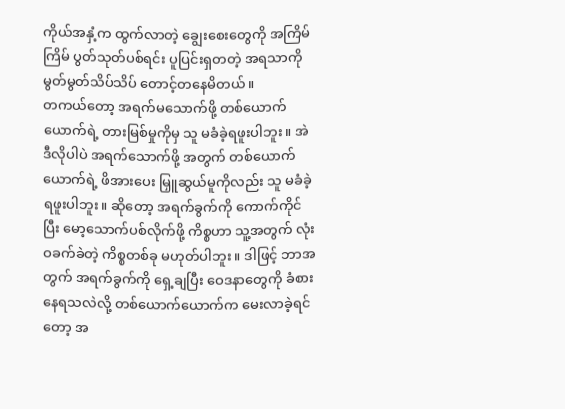ကိုယ်အနှံ့က ထွက်လာတဲ့ ချွေးစေးတွေကို အကြိမ်ကြိမ် ပွတ်သုတ်ပစ်ရင်း ပူပြင်းရှတတဲ့ အရသာကို မွတ်မွတ်သိပ်သိပ် တောင့်တနေမိတယ်။
တကယ်တော့ အရက်မသောက်ဖို့ တစ်ယောက်ယောက်ရဲ့ တားမြစ်မှုကိုမှ သူ မခံခဲ့ရဖူးပါဘူး။ အဲဒီလိုပါပဲ အရက်သောက်ဖို့ အတွက် တစ်ယောက်ယောက်ရဲ့ ဖိအားပေး မြှူဆွယ်မူကိုလည်း သူ မခံခဲ့ရဖူးပါဘူး။ ဆိုတော့ အရက်ခွက်ကို ကောက်ကိုင်ပြီး မော့သောက်ပစ်လိုက်ဖို့ ကိစ္စဟာ သူ့အတွက် လုံးဝခက်ခဲတဲ့ ကိစ္စတစ်ခု မဟုတ်ပါဘူး။ ဒါဖြင့် ဘာအတွက် အရက်ခွက်ကို ရှေ့ချပြီး ဝေဒနာတွေကို ခံစားနေရသလဲလို့ တစ်ယောက်ယောက်က မေးလာခဲ့ရင်တော့ အ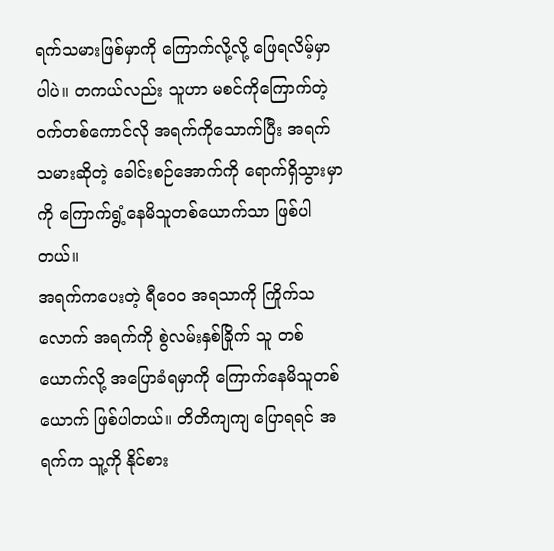ရက်သမားဖြစ်မှာကို ကြောက်လို့လို့ ဖြေရလိမ့်မှာပါပဲ။ တကယ်လည်း သူဟာ မစင်ကိုကြောက်တဲ့ ဝက်တစ်ကောင်လို အရက်ကိုသောက်ပြီး အရက်သမားဆိုတဲ့ ခေါင်းစဉ်အောက်ကို ရောက်ရှိသွားမှာကို ကြောက်ရွံ့နေမိသူတစ်ယောက်သာ ဖြစ်ပါတယ်။
အရက်ကပေးတဲ့ ရီဝေ၀ အရသာကို ကြိုက်သလောက် အရက်ကို စွဲလမ်းနှစ်ခြိုက် သူ တစ်ယောက်လို့ အပြောခံရမှာကို ကြောက်နေမိသူတစ်ယောက် ဖြစ်ပါတယ်။ တိတိကျကျ ပြောရရင် အရက်က သူ့ကို နိုင်စား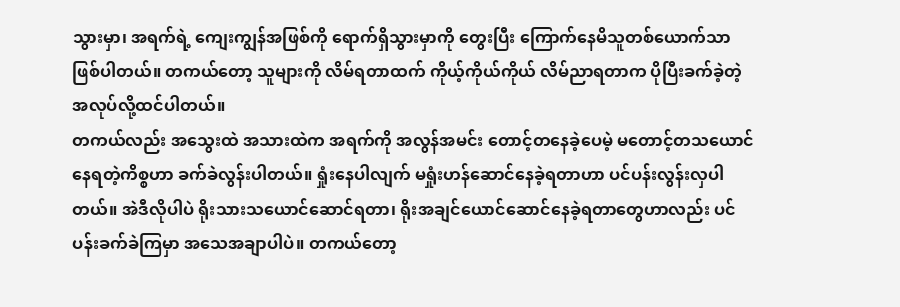သွားမှာ၊ အရက်ရဲ့ ကျေးကျွန်အဖြစ်ကို ရောက်ရှိသွားမှာကို တွေးပြီး ကြောက်နေမိသူတစ်ယောက်သာ ဖြစ်ပါတယ်။ တကယ်တော့ သူများကို လိမ်ရတာထက် ကိုယ့်ကိုယ်ကိုယ် လိမ်ညာရတာက ပိုပြီးခက်ခဲ့တဲ့ အလုပ်လို့ထင်ပါတယ်။
တကယ်လည်း အသွေးထဲ အသားထဲက အရက်ကို အလွန်အမင်း တောင့်တနေခဲ့ပေမဲ့ မတောင့်တသယောင် နေရတဲ့ကိစ္စဟာ ခက်ခဲလွန်းပါတယ်။ ရှုံးနေပါလျက် မရှုံးဟန်ဆောင်နေခဲ့ရတာဟာ ပင်ပန်းလွန်းလှပါတယ်။ အဲဒီလိုပါပဲ ရိုးသားသယောင်ဆောင်ရတာ၊ ရိုးအချင်ယောင်ဆောင်နေခဲ့ရတာတွေဟာလည်း ပင်ပန်းခက်ခဲကြမှာ အသေအချာပါပဲ။ တကယ်တော့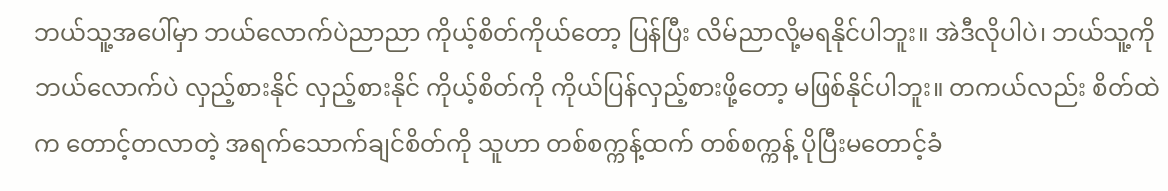ဘယ်သူ့အပေါ်မှာ ဘယ်လောက်ပဲညာညာ ကိုယ့်စိတ်ကိုယ်တော့ ပြန်ပြီး လိမ်ညာလို့မရနိုင်ပါဘူး။ အဲဒီလိုပါပဲ၊ ဘယ်သူ့ကို ဘယ်လောက်ပဲ လှည့်စားနိုင် လှည့်စားနိုင် ကိုယ့်စိတ်ကို ကိုယ်ပြန်လှည့်စားဖို့တော့ မဖြစ်နိုင်ပါဘူး။ တကယ်လည်း စိတ်ထဲက တောင့်တလာတဲ့ အရက်သောက်ချင်စိတ်ကို သူဟာ တစ်စက္ကန့်ထက် တစ်စက္ကန့် ပိုပြီးမတောင့်ခံ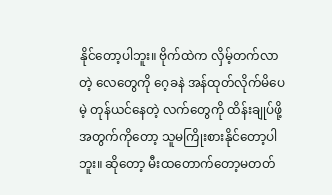နိုင်တော့ပါဘူး။ ဗိုက်ထဲက လှိမ့်တက်လာတဲ့ လေတွေကို ဂေ့ခနဲ အန်ထုတ်လိုက်မိပေမဲ့ တုန်ယင်နေတဲ့ လက်တွေကို ထိန်းချုပ်ဖို့အတွက်ကိုတော့ သူမကြိုးစားနိုင်တော့ပါဘူး။ ဆိုတော့ မီးထတောက်တော့မတတ်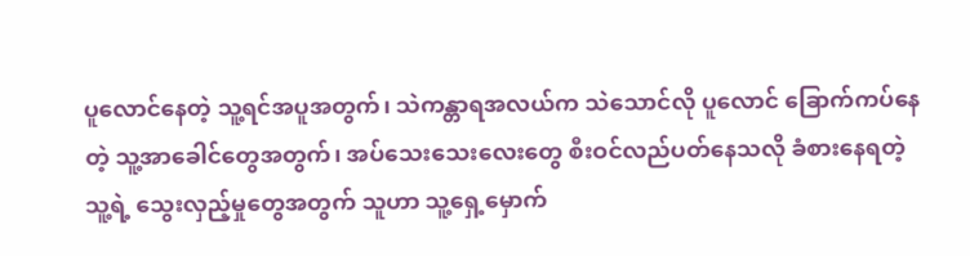ပူလောင်နေတဲ့ သူ့ရင်အပူအတွက်၊ သဲကန္တာရအလယ်က သဲသောင်လို ပူလောင် ခြောက်ကပ်နေတဲ့ သူ့အာခေါင်တွေအတွက်၊ အပ်သေးသေးလေးတွေ စီးဝင်လည်ပတ်နေသလို ခံစားနေရတဲ့ သူ့ရဲ့ သွေးလှည့်မှုတွေအတွက် သူဟာ သူ့ရှေ့မှောက်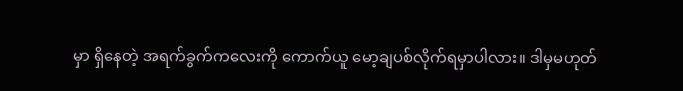မှာ ရှိနေတဲ့ အရက်ခွက်ကလေးကို ကောက်ယူ မော့ချပစ်လိုက်ရမှာပါလား။ ဒါမှမဟုတ်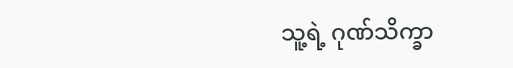သူ့ရဲ့ ဂုဏ်သိက္ခာ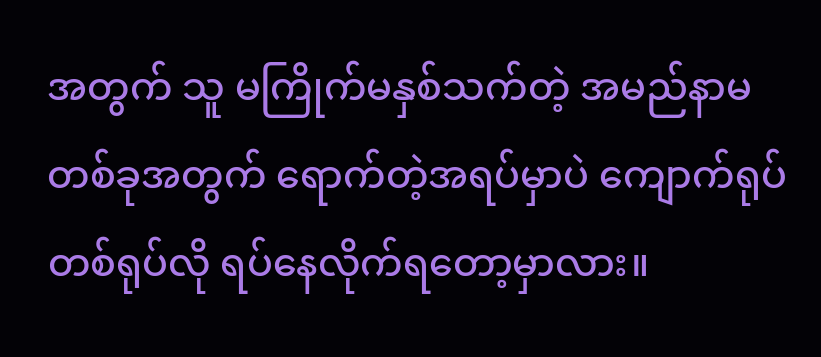အတွက် သူ မကြိုက်မနှစ်သက်တဲ့ အမည်နာမတစ်ခုအတွက် ရောက်တဲ့အရပ်မှာပဲ ကျောက်ရုပ်တစ်ရုပ်လို ရပ်နေလိုက်ရတော့မှာလား။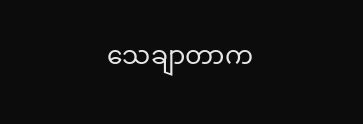သေချာတာက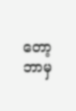တော့ ဘာမှ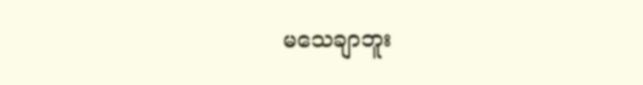မသေချာဘူး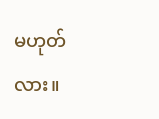မဟုတ်လား။